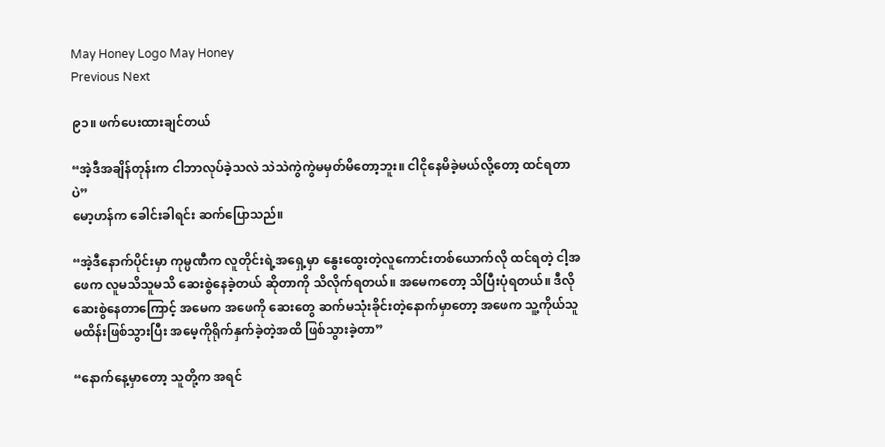May Honey Logo May Honey
Previous Next

၉၁။ ဖက်ပေးထားချင်တယ်

“အဲ့ဒီအချိန်တုန်းက ငါဘာလုပ်ခဲ့သလဲ သဲသဲကွဲကွဲမမှတ်မိတော့ဘူး။ ငါငိုနေမိခဲ့မယ်လို့တော့ ထင်ရတာပဲ”
မော့ဟန်က ခေါင်းခါရင်း ဆက်ပြောသည်။

“အဲ့ဒီနောက်ပိုင်းမှာ ကုမ္ပဏီက လူတိုင်းရဲ့အရှေ့မှာ နွေးထွေးတဲ့လူကောင်းတစ်ယောက်လို ထင်ရတဲ့ ငါ့အဖေက လူမသိသူမသိ ဆေးစွဲနေခဲ့တယ် ဆိုတာကို သိလိုက်ရတယ်။ အမေကတော့ သိပြီးပုံရတယ်။ ဒီလိုဆေးစွဲနေတာကြောင့် အမေက အဖေကို ဆေးတွေ ဆက်မသုံးခိုင်းတဲ့နောက်မှာတော့ အဖေက သူ့ကိုယ်သူမထိန်းဖြစ်သွားပြီး အမေ့ကိုရိုက်နှက်ခဲ့တဲ့အထိ ဖြစ်သွားခဲ့တာ”

“နောက်နေ့မှာတော့ သူတို့က အရင်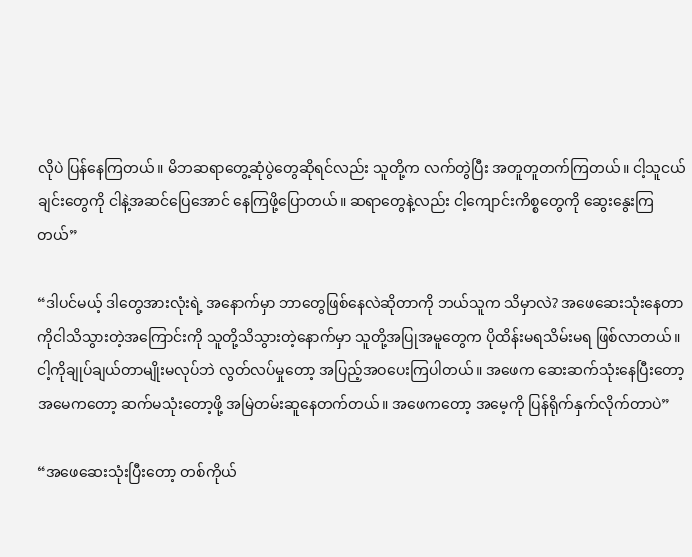လိုပဲ ပြန်နေကြတယ်။ မိဘဆရာတွေ့ဆုံပွဲတွေဆိုရင်လည်း သူတို့က လက်တွဲပြီး အတူတူတက်ကြတယ်။ ငါ့သူငယ်ချင်းတွေကို ငါနဲ့အဆင်ပြေအောင် နေကြဖို့ပြောတယ်။ ဆရာတွေနဲ့လည်း ငါ့ကျောင်းကိစ္စတွေကို ဆွေးနွေးကြတယ်”

“ဒါပင်မယ့် ဒါတွေအားလုံးရဲ့ အနောက်မှာ ဘာတွေဖြစ်နေလဲဆိုတာကို ဘယ်သူက သိမှာလဲ? အဖေဆေးသုံးနေတာကိုငါသိသွားတဲ့အကြောင်းကို သူတို့သိသွားတဲ့နောက်မှာ သူတို့အပြုအမူတွေက ပိုထိန်းမရသိမ်းမရ ဖြစ်လာတယ်။ ငါ့ကိုချုပ်ချယ်တာမျိုးမလုပ်ဘဲ လွတ်လပ်မှုတော့ အပြည့်အဝပေးကြပါတယ်။ အဖေက ဆေးဆက်သုံးနေပြီးတော့ အမေကတော့ ဆက်မသုံးတော့ဖို့ အမြဲတမ်းဆူနေတက်တယ်။ အဖေကတော့ အမေ့ကို ပြန်ရိုက်နှက်လိုက်တာပဲ”

“အဖေဆေးသုံးပြီးတော့ တစ်ကိုယ်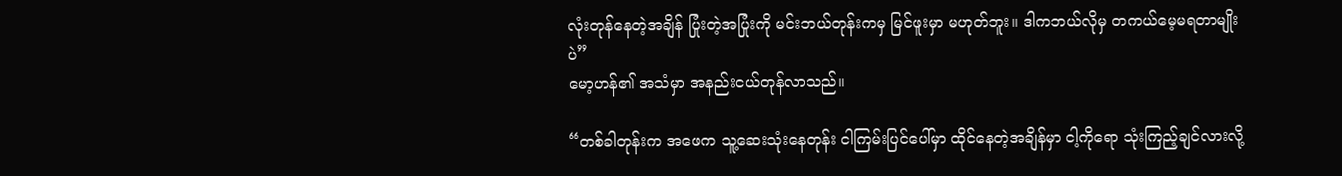လုံးတုန်နေတဲ့အချိန် ပြုံးတဲ့အပြုံးကို မင်းဘယ်တုန်းကမှ မြင်ဖူးမှာ မဟုတ်ဘူး။ ဒါကဘယ်လိုမှ တကယ်မေ့မရတာမျိုးပဲ”
မော့ဟန်၏ အသံမှာ အနည်းငယ်တုန်လာသည်။

“တစ်ခါတုန်းက အဖေက သူ့ဆေးသုံးနေတုန်း ငါကြမ်းပြင်ပေါ်မှာ ထိုင်နေတဲ့အချိန်မှာ ငါ့ကိုရော သုံးကြည့်ချင်လားလို့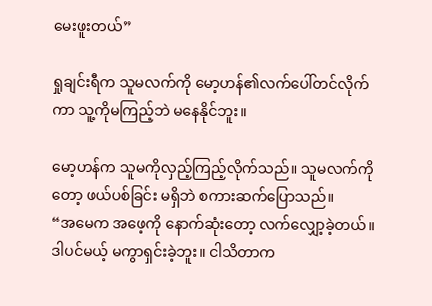မေးဖူးတယ်”

ရှုချင်းရီက သူမလက်ကို မော့ဟန်၏လက်ပေါ်တင်လိုက်ကာ သူ့ကိုမကြည့်ဘဲ မနေနိုင်ဘူး။

မော့ဟန်က သူမကိုလှည့်ကြည့်လိုက်သည်။ သူမလက်ကိုတော့ ဖယ်ပစ်ခြင်း မရှိဘဲ စကားဆက်ပြောသည်။
“အမေက အဖေ့ကို နောက်ဆုံးတော့ လက်လျှော့ခဲ့တယ်။ ဒါပင်မယ့် မကွာရှင်းခဲ့ဘူး။ ငါသိတာက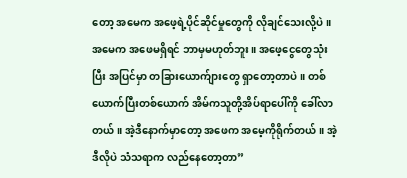တော့ အမေက အဖေ့ရဲ့ပိုင်ဆိုင်မှုတွေကို လိုချင်သေးလို့ပဲ။ အမေက အဖေမရှိရင် ဘာမှမဟုတ်ဘူး။ အဖေ့ငွေတွေသုံးပြီး အပြင်မှာ တခြားယောက်ျားတွေ ရှာတော့တာပဲ။ တစ်ယောက်ပြီးတစ်ယောက် အိမ်ကသူတို့အိပ်ရာပေါ်ကို ခေါ်လာတယ်။ အဲ့ဒီနောက်မှာတော့ အဖေက အမေ့ကိုရိုက်တယ်။ အဲ့ဒီလိုပဲ သံသရာက လည်နေတော့တာ”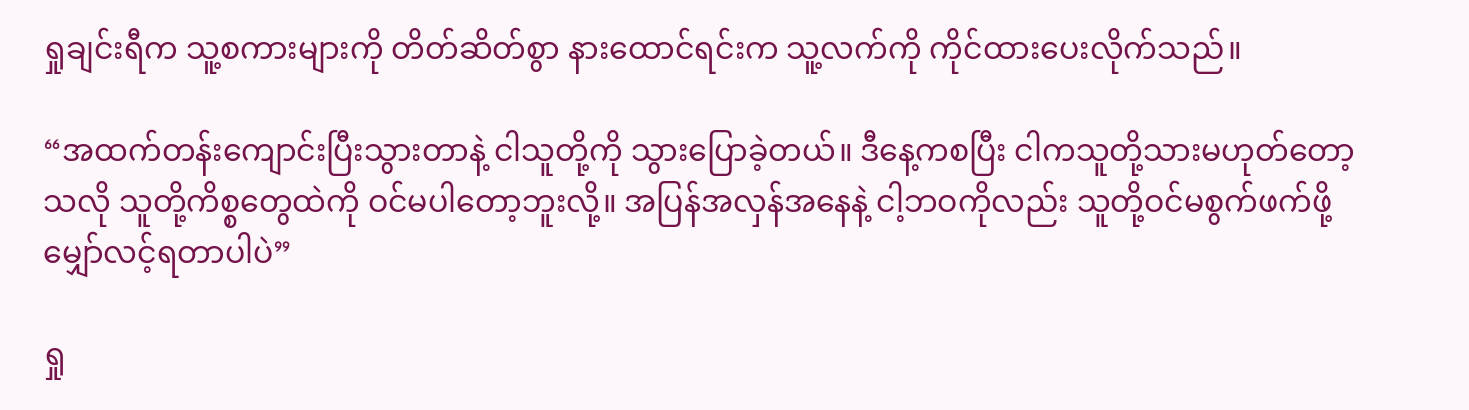ရှုချင်းရီက သူ့စကားများကို တိတ်ဆိတ်စွာ နားထောင်ရင်းက သူ့လက်ကို ကိုင်ထားပေးလိုက်သည်။

“အထက်တန်းကျောင်းပြီးသွားတာနဲ့ ငါသူတို့ကို သွားပြောခဲ့တယ်။ ဒီနေ့ကစပြီး ငါကသူတို့သားမဟုတ်တော့သလို သူတို့ကိစ္စတွေထဲကို ဝင်မပါတော့ဘူးလို့။ အပြန်အလှန်အနေနဲ့ ငါ့ဘဝကိုလည်း သူတို့ဝင်မစွက်ဖက်ဖို့ မျှော်လင့်ရတာပါပဲ”

ရှု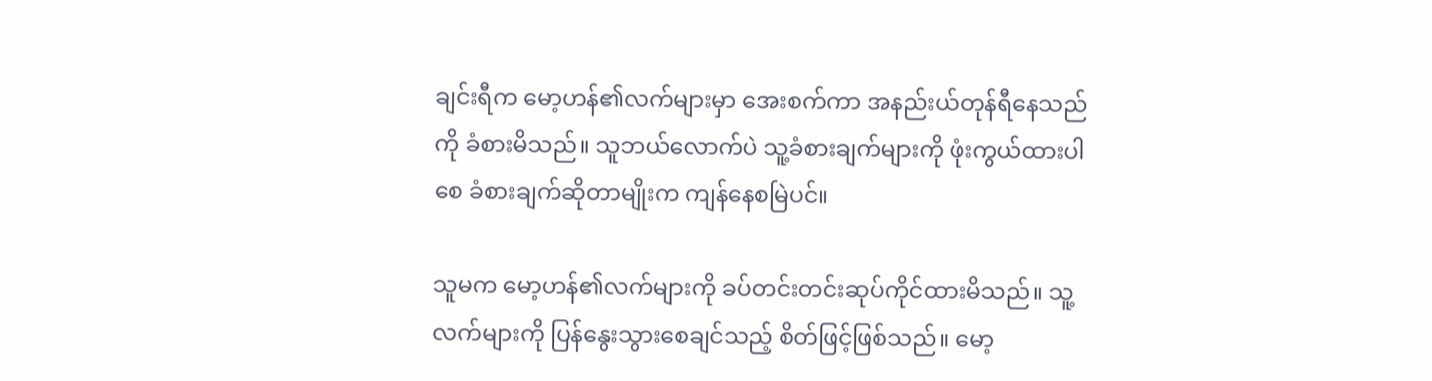ချင်းရီက မော့ဟန်၏လက်များမှာ အေးစက်ကာ အနည်းယ်တုန်ရီနေသည်ကို ခံစားမိသည်။ သူဘယ်လောက်ပဲ သူ့ခံစားချက်များကို ဖုံးကွယ်ထားပါစေ ခံစားချက်ဆိုတာမျိုးက ကျန်နေစမြဲပင်။

သူမက မော့ဟန်၏လက်များကို ခပ်တင်းတင်းဆုပ်ကိုင်ထားမိသည်။ သူ့လက်များကို ပြန်နွေးသွားစေချင်သည့် စိတ်ဖြင့်ဖြစ်သည်။ မော့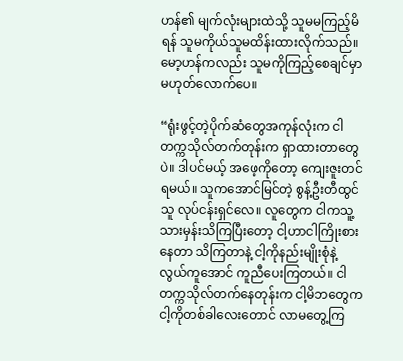ဟန်၏ မျက်လုံးများထဲသို့ သူမမကြည့်မိရန် သူမကိုယ်သူမထိန်းထားလိုက်သည်။ မော့ဟန်ကလည်း သူမကိုကြည့်စေချင်မှာ မဟုတ်လောက်ပေ။

“ရုံးဖွင့်တဲ့ပိုက်ဆံတွေအကုန်လုံးက ငါတက္ကသိုလ်တက်တုန်းက ရှာထားတာတွေပဲ။ ဒါပင်မယ့် အဖေ့ကိုတော့ ကျေးဇူးတင်ရမယ်။ သူကအောင်မြင်တဲ့ စွန့်ဦးတီထွင်သူ လုပ်ငန်းရှင်လေ။ လူတွေက ငါကသူ့သားမှန်းသိကြပြီးတော့ ငါ့ဟာငါကြိုးစားနေတာ သိကြတာနဲ့ ငါ့ကိုနည်းမျိုးစုံနဲ့ လွယ်ကူအောင် ကူညီပေးကြတယ်။ ငါတက္ကသိုလ်တက်နေတုန်းက ငါ့မိဘတွေက ငါ့ကိုတစ်ခါလေးတောင် လာမတွေ့ကြ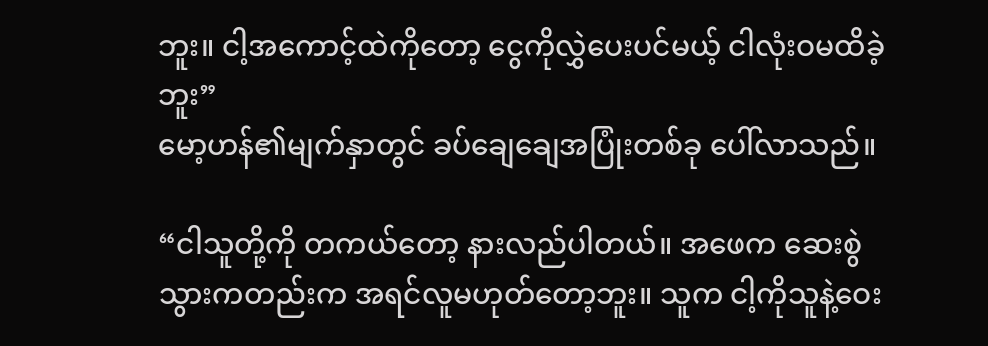ဘူး။ ငါ့အကောင့်ထဲကိုတော့ ငွေကိုလွှဲပေးပင်မယ့် ငါလုံးဝမထိခဲ့ဘူး”
မော့ဟန်၏မျက်နှာတွင် ခပ်ချေချေအပြုံးတစ်ခု ပေါ်လာသည်။

“ငါသူတို့ကို တကယ်တော့ နားလည်ပါတယ်။ အဖေက ဆေးစွဲသွားကတည်းက အရင်လူမဟုတ်တော့ဘူး။ သူက ငါ့ကိုသူနဲ့ဝေး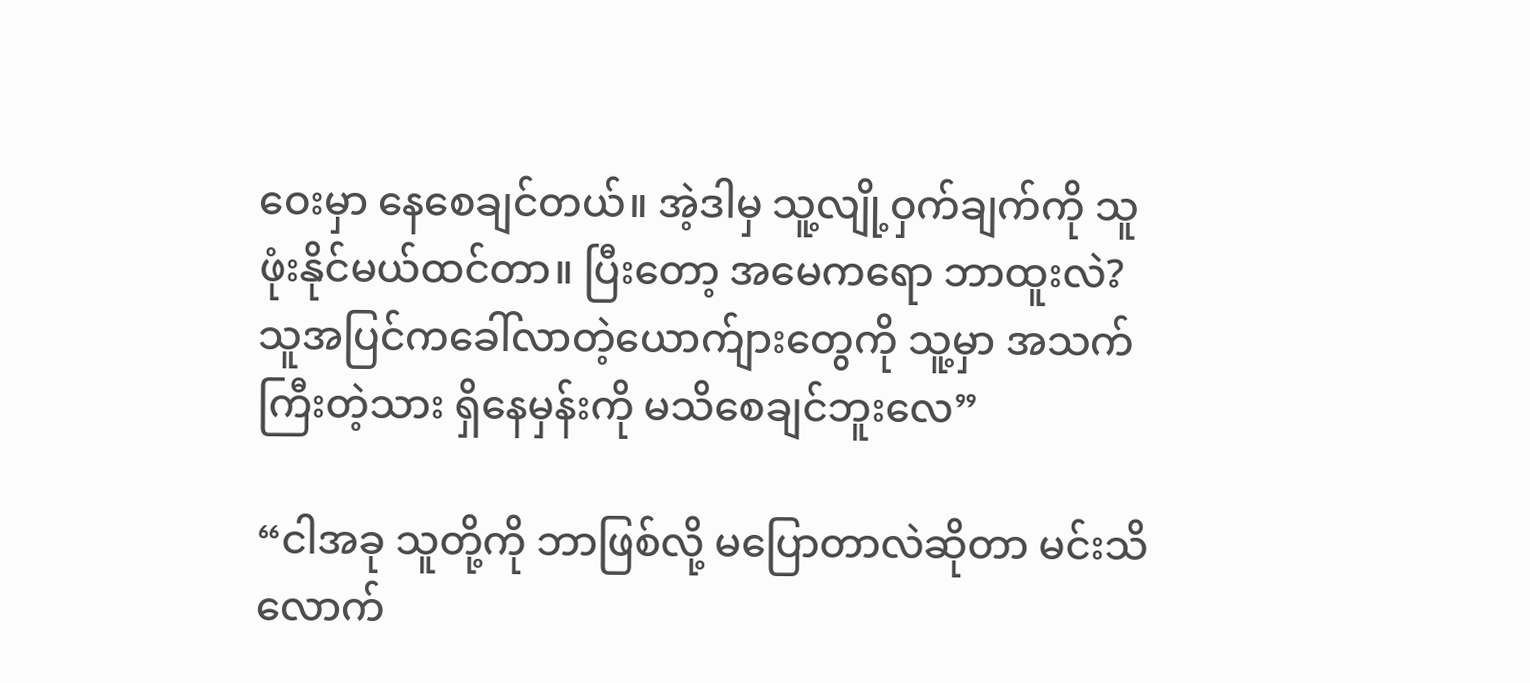ဝေးမှာ နေစေချင်တယ်။ အဲ့ဒါမှ သူ့လျို့ဝှက်ချက်ကို သူဖုံးနိုင်မယ်ထင်တာ။ ပြီးတော့ အမေကရော ဘာထူးလဲ? သူအပြင်ကခေါ်လာတဲ့ယောက်ျားတွေကို သူ့မှာ အသက်ကြီးတဲ့သား ရှိနေမှန်းကို မသိစေချင်ဘူးလေ”

“ငါအခု သူတို့ကို ဘာဖြစ်လို့ မပြောတာလဲဆိုတာ မင်းသိလောက်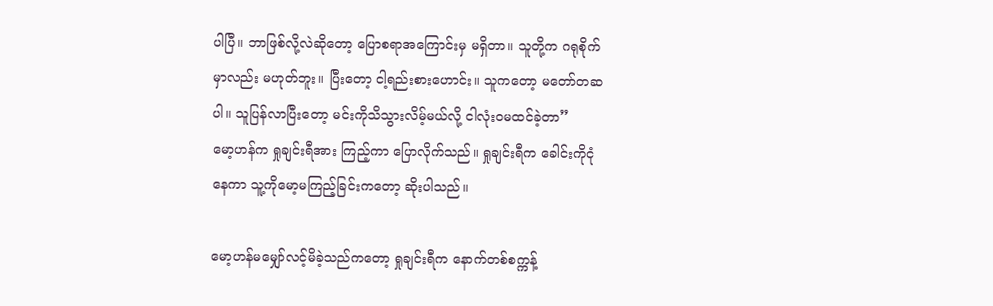ပါပြီ။ ဘာဖြစ်လို့လဲဆိုတော့ ပြောစရာအကြောင်းမှ မရှိတာ။ သူတို့က ဂရုစိုက်မှာလည်း မဟုတ်ဘူး။ ပြီးတော့ ငါ့ရည်းစားဟောင်း။ သူကတော့ မတော်တဆပါ။ သူပြန်လာပြီးတော့ မင်းကိုသိသွားလိမ့်မယ်လို့ ငါလုံးဝမထင်ခဲ့တာ”
မော့ဟန်က ရှုချင်းရီအား ကြည့်ကာ ပြောလိုက်သည်။ ရှုချင်းရီက ခေါင်းကိုငုံနေကာ သူ့ကိုမော့မကြည့်ခြင်းကတော့ ဆိုးပါသည်။

မော့ဟန်မမျှော်လင့်မိခဲ့သည်ကတော့ ရှုချင်းရီက နောက်တစ်စက္ကန့်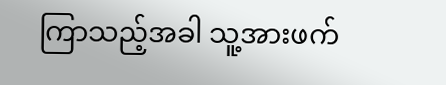ကြာသည့်အခါ သူ့အားဖက်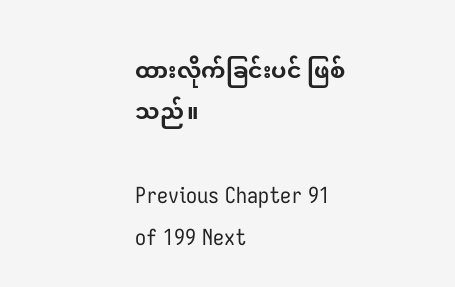ထားလိုက်ခြင်းပင် ဖြစ်သည်။

Previous Chapter 91 of 199 Next